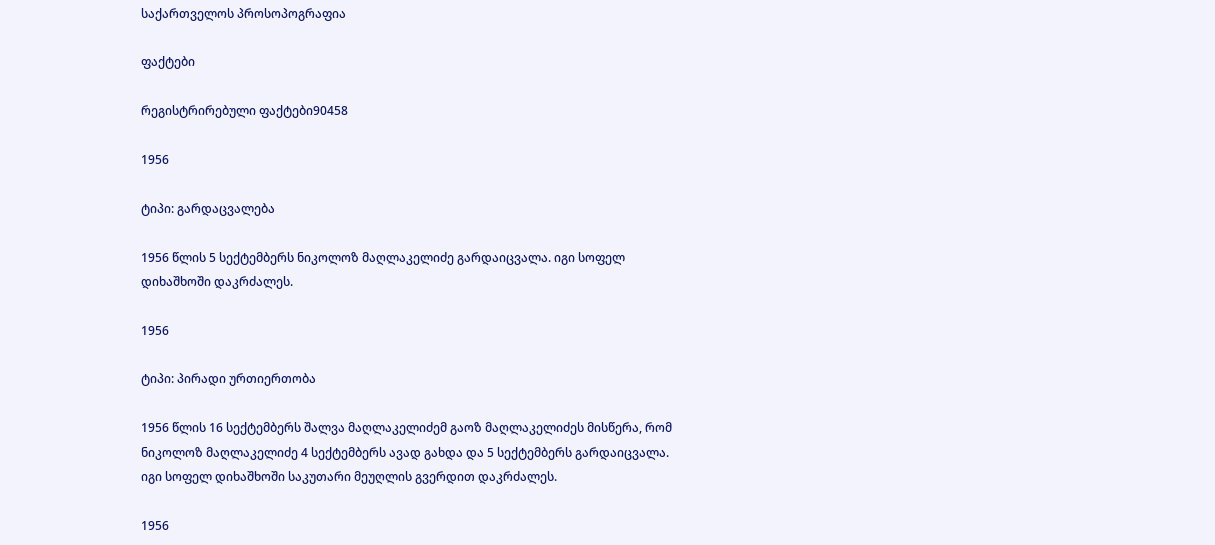საქართველოს პროსოპოგრაფია

ფაქტები

რეგისტრირებული ფაქტები90458

1956

ტიპი: გარდაცვალება

1956 წლის 5 სექტემბერს ნიკოლოზ მაღლაკელიძე გარდაიცვალა. იგი სოფელ დიხაშხოში დაკრძალეს.

1956

ტიპი: პირადი ურთიერთობა

1956 წლის 16 სექტემბერს შალვა მაღლაკელიძემ გაოზ მაღლაკელიძეს მისწერა, რომ ნიკოლოზ მაღლაკელიძე 4 სექტემბერს ავად გახდა და 5 სექტემბერს გარდაიცვალა. იგი სოფელ დიხაშხოში საკუთარი მეუღლის გვერდით დაკრძალეს.

1956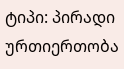ტიპი: პირადი ურთიერთობა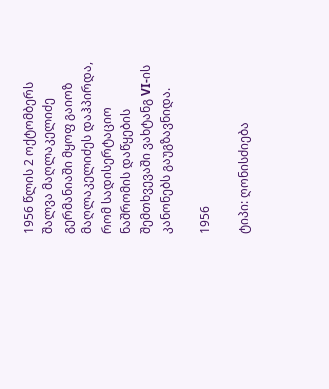1956 წლის 2 ოქტომბერს შალვა მაღლაკელიძე გერმანიაში მყოფ გაიოზ მაღლაკელიძეს დაჰპირდა, რომ სადისერტაციო ნაშრომის დაწყების შემთხვევაში ვახტანგ VI-ის კანონებს გაუგზავნიდა.

1956

ტიპი: ღონისძიება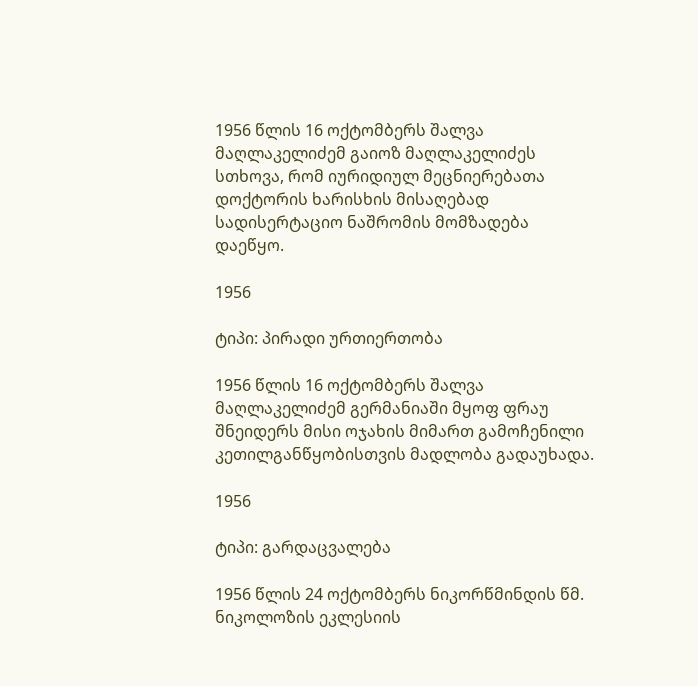1956 წლის 16 ოქტომბერს შალვა მაღლაკელიძემ გაიოზ მაღლაკელიძეს სთხოვა, რომ იურიდიულ მეცნიერებათა დოქტორის ხარისხის მისაღებად სადისერტაციო ნაშრომის მომზადება დაეწყო.

1956

ტიპი: პირადი ურთიერთობა

1956 წლის 16 ოქტომბერს შალვა მაღლაკელიძემ გერმანიაში მყოფ ფრაუ შნეიდერს მისი ოჯახის მიმართ გამოჩენილი კეთილგანწყობისთვის მადლობა გადაუხადა.

1956

ტიპი: გარდაცვალება

1956 წლის 24 ოქტომბერს ნიკორწმინდის წმ. ნიკოლოზის ეკლესიის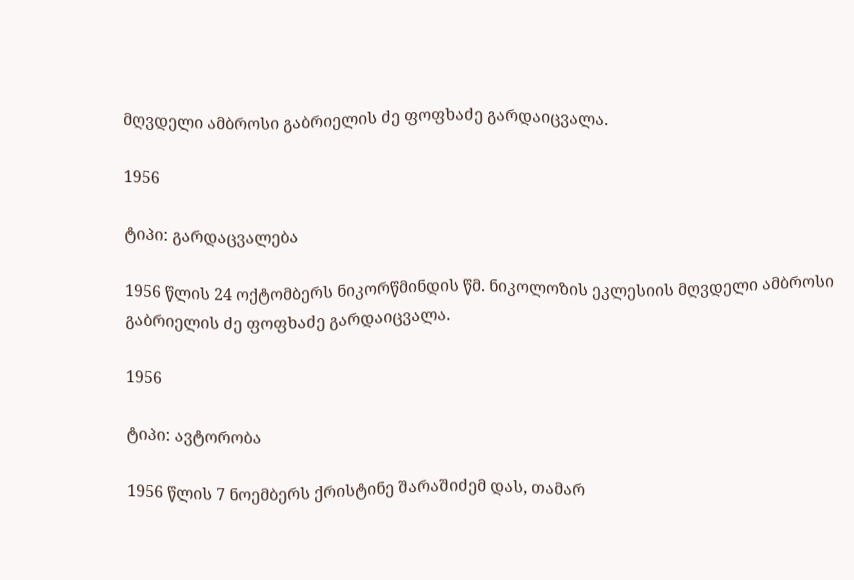მღვდელი ამბროსი გაბრიელის ძე ფოფხაძე გარდაიცვალა.

1956

ტიპი: გარდაცვალება

1956 წლის 24 ოქტომბერს ნიკორწმინდის წმ. ნიკოლოზის ეკლესიის მღვდელი ამბროსი გაბრიელის ძე ფოფხაძე გარდაიცვალა.

1956

ტიპი: ავტორობა

1956 წლის 7 ნოემბერს ქრისტინე შარაშიძემ დას, თამარ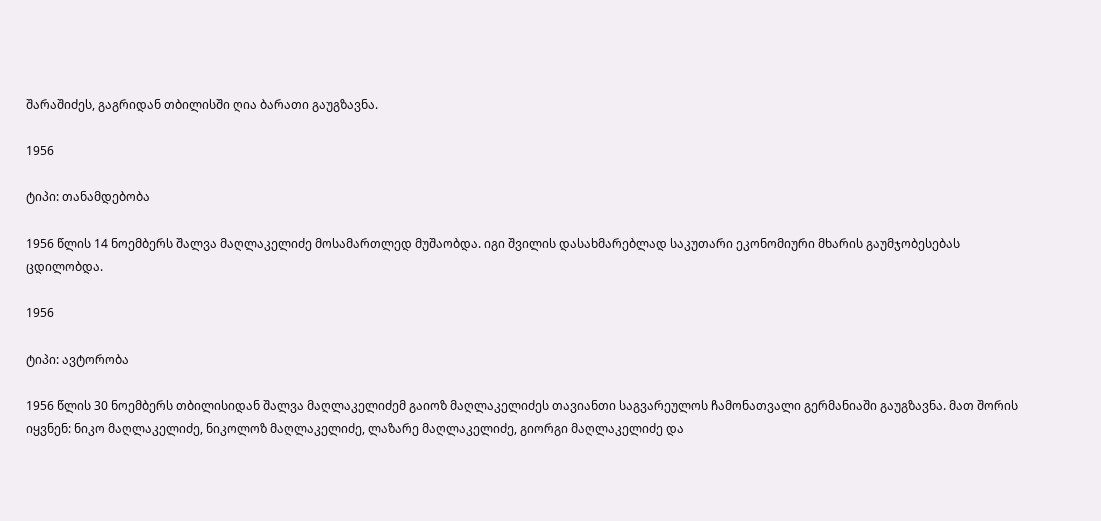შარაშიძეს, გაგრიდან თბილისში ღია ბარათი გაუგზავნა.

1956

ტიპი: თანამდებობა

1956 წლის 14 ნოემბერს შალვა მაღლაკელიძე მოსამართლედ მუშაობდა. იგი შვილის დასახმარებლად საკუთარი ეკონომიური მხარის გაუმჯობესებას ცდილობდა.

1956

ტიპი: ავტორობა

1956 წლის 30 ნოემბერს თბილისიდან შალვა მაღლაკელიძემ გაიოზ მაღლაკელიძეს თავიანთი საგვარეულოს ჩამონათვალი გერმანიაში გაუგზავნა. მათ შორის იყვნენ: ნიკო მაღლაკელიძე, ნიკოლოზ მაღლაკელიძე, ლაზარე მაღლაკელიძე, გიორგი მაღლაკელიძე და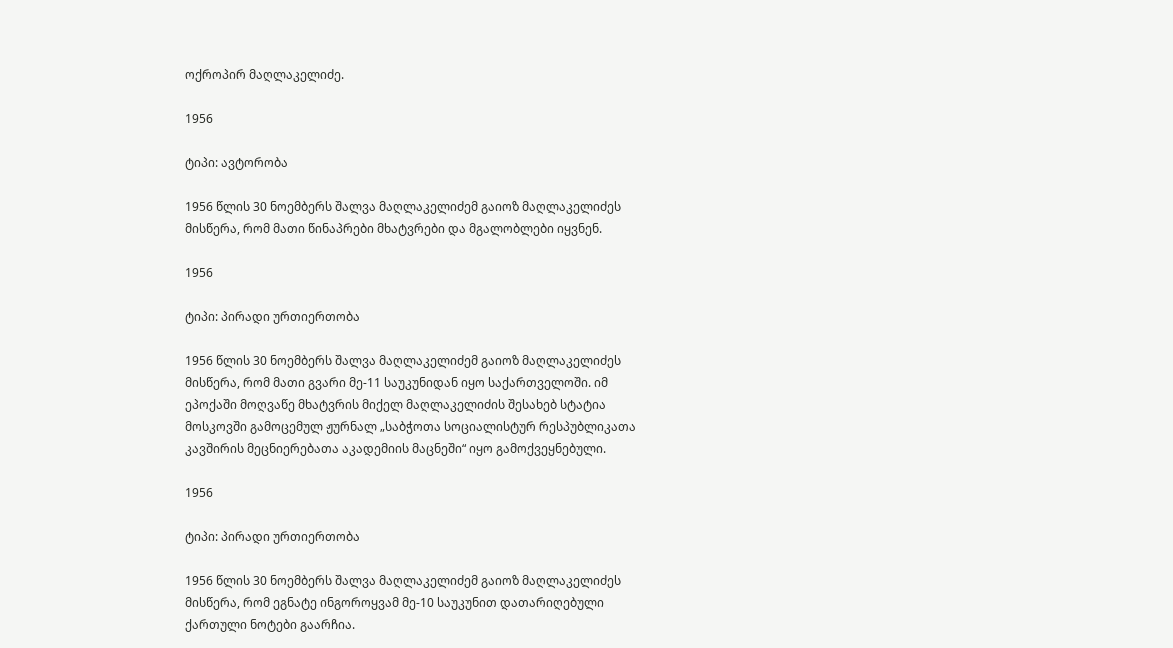ოქროპირ მაღლაკელიძე.

1956

ტიპი: ავტორობა

1956 წლის 30 ნოემბერს შალვა მაღლაკელიძემ გაიოზ მაღლაკელიძეს მისწერა, რომ მათი წინაპრები მხატვრები და მგალობლები იყვნენ.

1956

ტიპი: პირადი ურთიერთობა

1956 წლის 30 ნოემბერს შალვა მაღლაკელიძემ გაიოზ მაღლაკელიძეს მისწერა, რომ მათი გვარი მე-11 საუკუნიდან იყო საქართველოში. იმ ეპოქაში მოღვაწე მხატვრის მიქელ მაღლაკელიძის შესახებ სტატია მოსკოვში გამოცემულ ჟურნალ „საბჭოთა სოციალისტურ რესპუბლიკათა კავშირის მეცნიერებათა აკადემიის მაცნეში“ იყო გამოქვეყნებული.

1956

ტიპი: პირადი ურთიერთობა

1956 წლის 30 ნოემბერს შალვა მაღლაკელიძემ გაიოზ მაღლაკელიძეს მისწერა, რომ ეგნატე ინგოროყვამ მე-10 საუკუნით დათარიღებული ქართული ნოტები გაარჩია.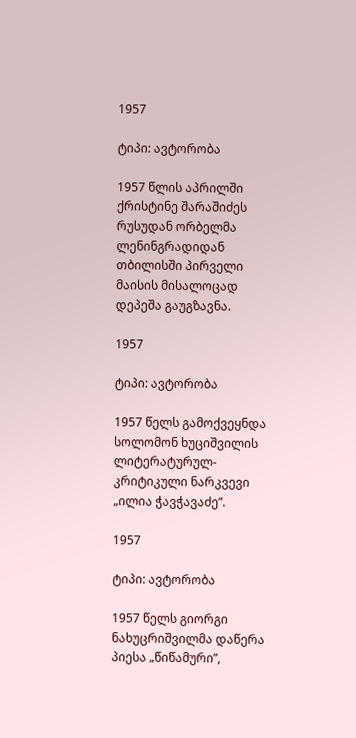1957

ტიპი: ავტორობა

1957 წლის აპრილში ქრისტინე შარაშიძეს რუსუდან ორბელმა ლენინგრადიდან თბილისში პირველი მაისის მისალოცად დეპეშა გაუგზავნა.

1957

ტიპი: ავტორობა

1957 წელს გამოქვეყნდა სოლომონ ხუციშვილის ლიტერატურულ-კრიტიკული ნარკვევი „ილია ჭავჭავაძე”.

1957

ტიპი: ავტორობა

1957 წელს გიორგი ნახუცრიშვილმა დაწერა პიესა „წიწამური”,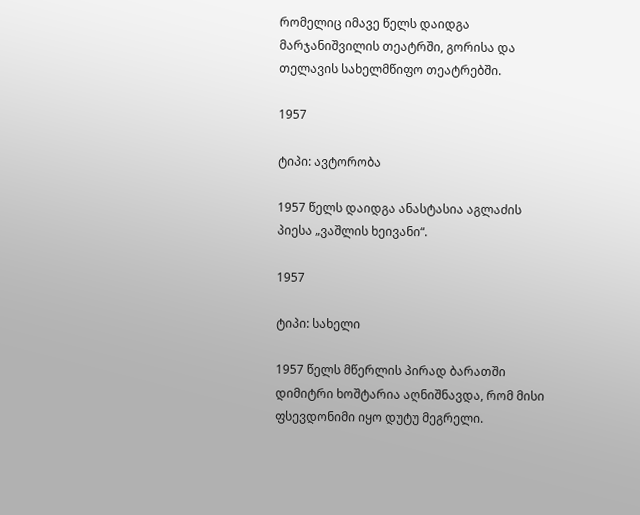რომელიც იმავე წელს დაიდგა მარჯანიშვილის თეატრში, გორისა და თელავის სახელმწიფო თეატრებში.

1957

ტიპი: ავტორობა

1957 წელს დაიდგა ანასტასია აგლაძის პიესა „ვაშლის ხეივანი“.

1957

ტიპი: სახელი

1957 წელს მწერლის პირად ბარათში დიმიტრი ხოშტარია აღნიშნავდა, რომ მისი ფსევდონიმი იყო დუტუ მეგრელი.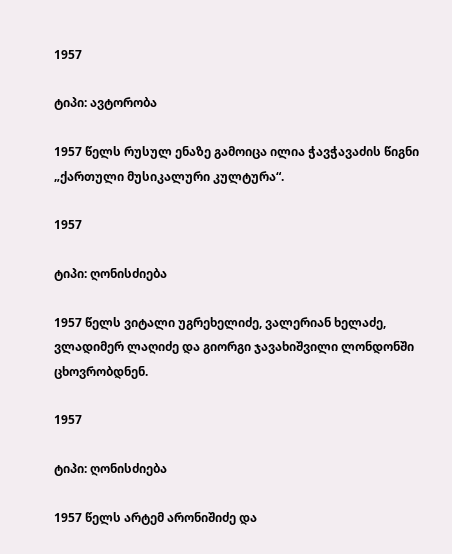1957

ტიპი: ავტორობა

1957 წელს რუსულ ენაზე გამოიცა ილია ჭავჭავაძის წიგნი „ქართული მუსიკალური კულტურა“.

1957

ტიპი: ღონისძიება

1957 წელს ვიტალი უგრეხელიძე, ვალერიან ხელაძე, ვლადიმერ ლაღიძე და გიორგი ჯავახიშვილი ლონდონში ცხოვრობდნენ.

1957

ტიპი: ღონისძიება

1957 წელს არტემ არონიშიძე და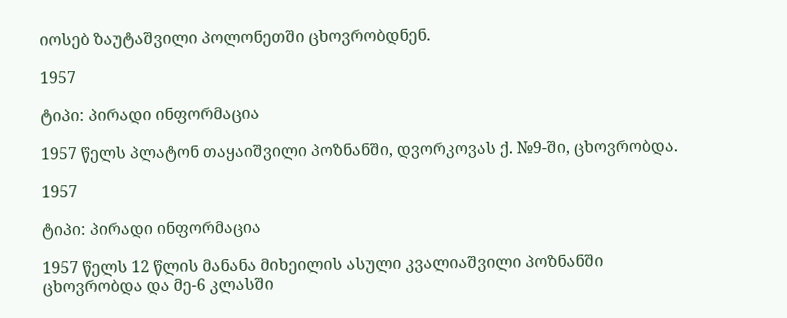იოსებ ზაუტაშვილი პოლონეთში ცხოვრობდნენ.

1957

ტიპი: პირადი ინფორმაცია

1957 წელს პლატონ თაყაიშვილი პოზნანში, დვორკოვას ქ. №9-ში, ცხოვრობდა.

1957

ტიპი: პირადი ინფორმაცია

1957 წელს 12 წლის მანანა მიხეილის ასული კვალიაშვილი პოზნანში ცხოვრობდა და მე-6 კლასში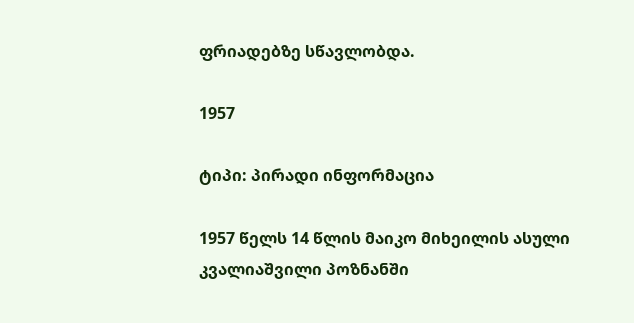ფრიადებზე სწავლობდა.

1957

ტიპი: პირადი ინფორმაცია

1957 წელს 14 წლის მაიკო მიხეილის ასული კვალიაშვილი პოზნანში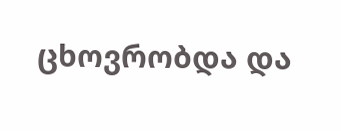ცხოვრობდა და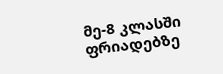მე-8 კლასში ფრიადებზე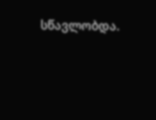სწავლობდა.